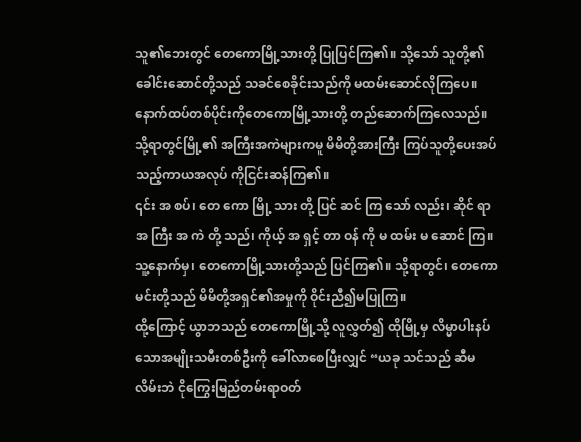သူ၏ဘေးတွင် တေကောမြို့သားတို့ ပြုပြင်ကြ၏။ သို့သော် သူတို့၏ခေါင်းဆောင်တို့သည် သခင်စေခိုင်းသည်ကို မထမ်းဆောင်လိုကြပေ။
နောက်ထပ်တစ်ပိုင်းကိုတေကောမြို့သားတို့ တည်ဆောက်ကြလေသည်။ သို့ရာတွင်မြို့၏ အကြီးအကဲများကမူ မိမိတို့အားကြီး ကြပ်သူတို့ပေးအပ်သည့်ကာယအလုပ် ကိုငြင်းဆန်ကြ၏။
၎င်း အ စပ်၊ တေ ကော မြို့ သား တို့ ပြင် ဆင် ကြ သော် လည်း၊ ဆိုင် ရာ အ ကြီး အ ကဲ တို့ သည်၊ ကိုယ့် အ ရှင့် တာ ဝန် ကို မ ထမ်း မ ဆောင် ကြ။
သူ့နောက်မှ၊ တေကောမြို့သားတို့သည် ပြင်ကြ၏။ သို့ရာတွင်၊ တေကောမင်းတို့သည် မိမိတို့အရှင်၏အမှုကို ဝိုင်းညီ၍မပြုကြ။
ထို့ကြောင့် ယွာဘသည် တေကောမြို့သို့ လူလွှတ်၍ ထိုမြို့မှ လိမ္မာပါးနပ်သောအမျိုးသမီးတစ်ဦးကို ခေါ်လာစေပြီးလျှင် “ယခု သင်သည် ဆီမလိမ်းဘဲ ငိုကြွေးမြည်တမ်းရာဝတ်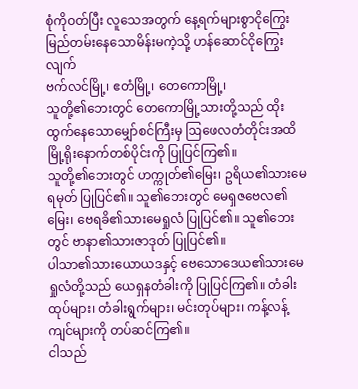စုံကိုဝတ်ပြီး လူသေအတွက် နေ့ရက်များစွာငိုကြွေးမြည်တမ်းနေသောမိန်းမကဲ့သို့ ဟန်ဆောင်ငိုကြွေးလျက်
ဗက်လင်မြို့၊ ဧတံမြို့၊ တေကောမြို့၊
သူတို့၏ဘေးတွင် တေကောမြို့သားတို့သည် ထိုးထွက်နေသောမျှော်စင်ကြီးမှ ဩဖေလတံတိုင်းအထိ မြို့ရိုးနောက်တစ်ပိုင်းကို ပြုပြင်ကြ၏။
သူတို့၏ဘေးတွင် ဟက္ကုတ်၏မြေး၊ ဥရိယ၏သားမေရမုတ် ပြုပြင်၏။ သူ၏ဘေးတွင် မေရှဇဗေလ၏မြေး၊ ဗေရခိ၏သားမေရှုလံ ပြုပြင်၏။ သူ၏ဘေးတွင် ဗာနာ၏သားဇာဒုတ် ပြုပြင်၏။
ပါသာ၏သားယောယဒနှင့် ဗေသောဒေယ၏သားမေရှုလံတို့သည် ယေရှနတံခါးကို ပြုပြင်ကြ၏။ တံခါးထုပ်များ၊ တံခါးရွက်များ၊ မင်းတုပ်များ၊ ကန့်လန့်ကျင်များကို တပ်ဆင်ကြ၏။
ငါသည်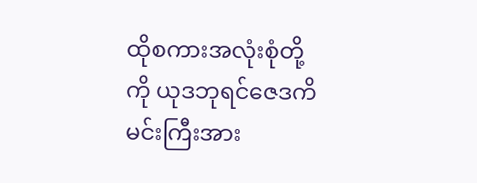ထိုစကားအလုံးစုံတို့ကို ယုဒဘုရင်ဇေဒကိမင်းကြီးအား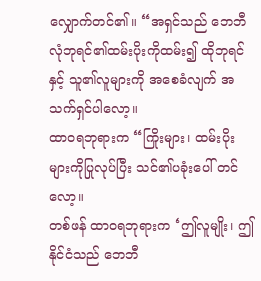လျှောက်တင်၏။ “အရှင်သည် ဘေဘီလုံဘုရင်၏ထမ်းပိုးကိုထမ်း၍ ထိုဘုရင်နှင့် သူ၏လူများကို အစေခံလျက် အသက်ရှင်ပါလော့။
ထာဝရဘုရားက “ကြိုးများ၊ ထမ်းပိုးများကိုပြုလုပ်ပြီး သင်၏ပခုံးပေါ် တင်လော့။
တစ်ဖန် ထာဝရဘုရားက ‘ဤလူမျိုး၊ ဤနိုင်ငံသည် ဘေဘီ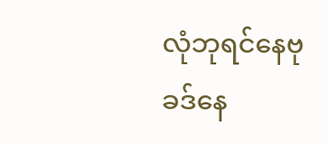လုံဘုရင်နေဗုခဒ်နေ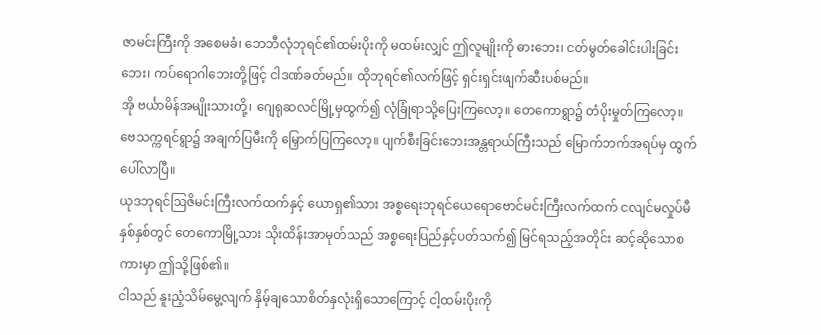ဇာမင်းကြီးကို အစေမခံ၊ ဘေဘီလုံဘုရင်၏ထမ်းပိုးကို မထမ်းလျှင် ဤလူမျိုးကို ဓားဘေး၊ ငတ်မွတ်ခေါင်းပါးခြင်းဘေး၊ ကပ်ရောဂါဘေးတို့ဖြင့် ငါဒဏ်ခတ်မည်။ ထိုဘုရင်၏လက်ဖြင့် ရှင်းရှင်းဖျက်ဆီးပစ်မည်။
အို ဗင်္ယာမိန်အမျိုးသားတို့၊ ဂျေရုဆလင်မြို့မှထွက်၍ လုံခြုံရာသို့ပြေးကြလော့။ တေကောရွာ၌ တံပိုးမှုတ်ကြလော့။ ဗေသက္ကရင်ရွာ၌ အချက်ပြမီးကို မြှောက်ပြကြလော့။ ပျက်စီးခြင်းဘေးအန္တရာယ်ကြီးသည် မြောက်ဘက်အရပ်မှ ထွက်ပေါ်လာပြီ။
ယုဒဘုရင်ဩဇိမင်းကြီးလက်ထက်နှင့် ယောရှ၏သား အစ္စရေးဘုရင်ယေရောဗောင်မင်းကြီးလက်ထက် ငလျင်မလှုပ်မီ နှစ်နှစ်တွင် တေကောမြို့သား သိုးထိန်းအာမုတ်သည် အစ္စရေးပြည်နှင့်ပတ်သက်၍ မြင်ရသည့်အတိုင်း ဆင့်ဆိုသောစကားမှာ ဤသို့ဖြစ်၏။
ငါသည် နူးညံ့သိမ်မွေ့လျက် နှိမ့်ချသောစိတ်နှလုံးရှိသောကြောင့် ငါ့ထမ်းပိုးကို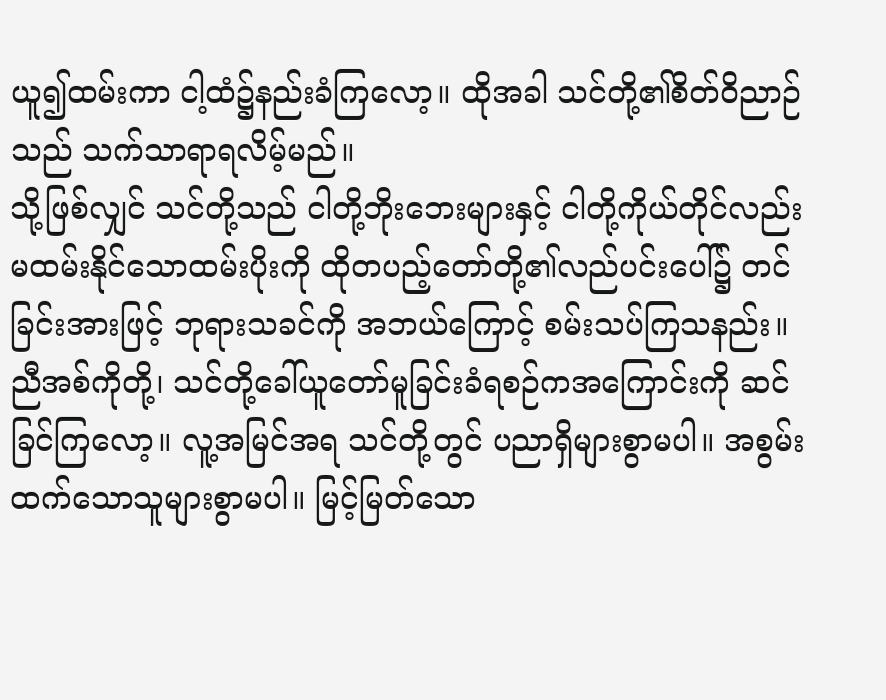ယူ၍ထမ်းကာ ငါ့ထံ၌နည်းခံကြလော့။ ထိုအခါ သင်တို့၏စိတ်ဝိညာဉ်သည် သက်သာရာရလိမ့်မည်။
သို့ဖြစ်လျှင် သင်တို့သည် ငါတို့ဘိုးဘေးများနှင့် ငါတို့ကိုယ်တိုင်လည်း မထမ်းနိုင်သောထမ်းပိုးကို ထိုတပည့်တော်တို့၏လည်ပင်းပေါ်၌ တင်ခြင်းအားဖြင့် ဘုရားသခင်ကို အဘယ်ကြောင့် စမ်းသပ်ကြသနည်း။
ညီအစ်ကိုတို့၊ သင်တို့ခေါ်ယူတော်မူခြင်းခံရစဉ်ကအကြောင်းကို ဆင်ခြင်ကြလော့။ လူ့အမြင်အရ သင်တို့တွင် ပညာရှိများစွာမပါ။ အစွမ်းထက်သောသူများစွာမပါ။ မြင့်မြတ်သော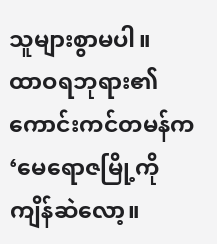သူများစွာမပါ။
ထာဝရဘုရား၏ကောင်းကင်တမန်က ‘မေရောဇမြို့ကိုကျိန်ဆဲလော့။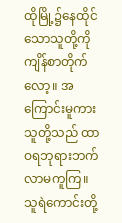ထိုမြို့၌နေထိုင်သောသူတို့ကို ကျိန်စာတိုက်လော့။ အကြောင်းမူကား သူတို့သည် ထာဝရဘုရားဘက် လာမကူကြ။ သူရဲကောင်းတို့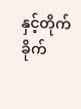နှင့်တိုက်ခိုက်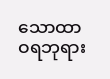သောထာဝရဘုရား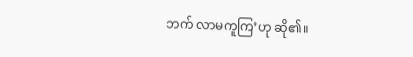ဘက် လာမကူကြ’ဟု ဆို၏။